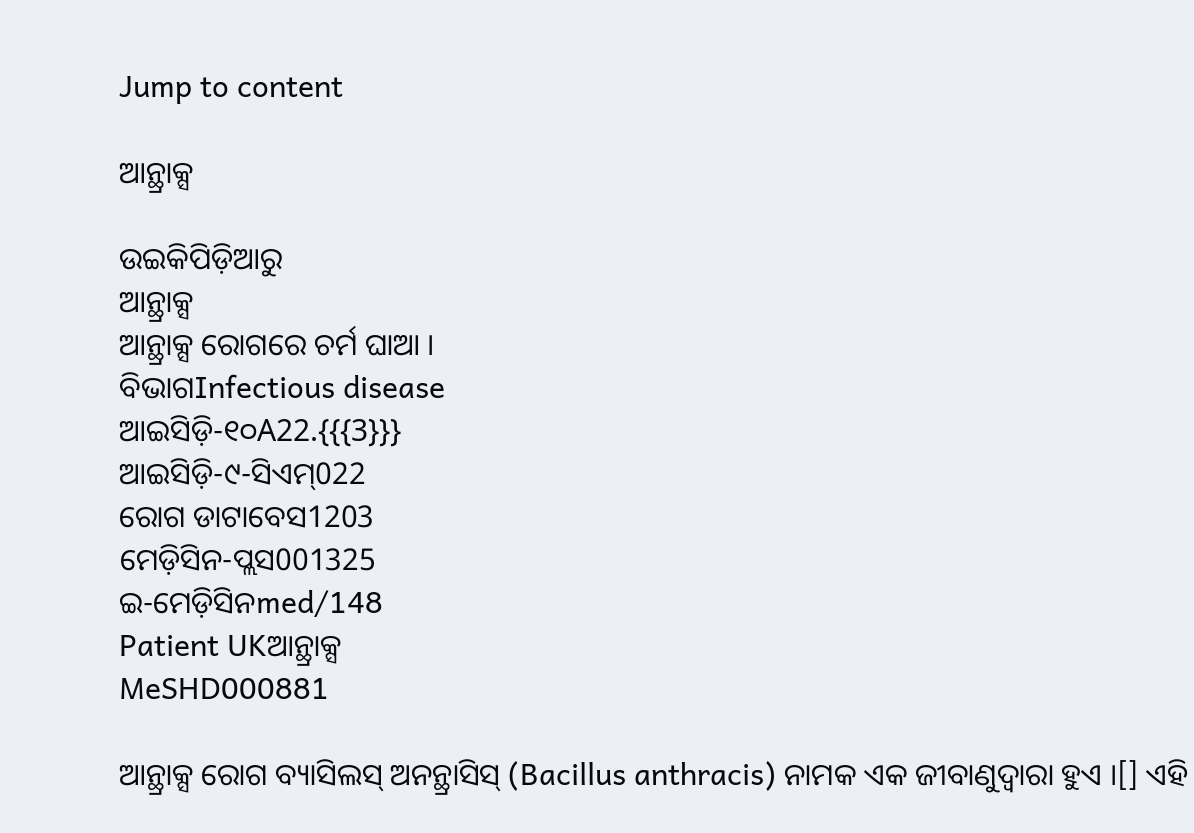Jump to content

ଆନ୍ଥ୍ରାକ୍ସ

ଉଇକିପିଡ଼ିଆ‌ରୁ
ଆନ୍ଥ୍ରାକ୍ସ
ଆନ୍ଥ୍ରାକ୍ସ ରୋଗରେ ଚର୍ମ ଘାଆ ।
ବିଭାଗInfectious disease
ଆଇସିଡ଼ି-୧୦A22.{{{3}}}
ଆଇସିଡ଼ି-୯-ସିଏମ୍022
ରୋଗ ଡାଟାବେସ1203
ମେଡ଼ିସିନ-ପ୍ଲସ001325
ଇ-ମେଡ଼ିସିନmed/148
Patient UKଆନ୍ଥ୍ରାକ୍ସ
MeSHD000881

ଆନ୍ଥ୍ରାକ୍ସ ରୋଗ ବ୍ୟାସିଲସ୍ ଅନନ୍ଥ୍ରାସିସ୍ (Bacillus anthracis) ନାମକ ଏକ ଜୀବାଣୁଦ୍ୱାରା ହୁଏ ।[] ଏହି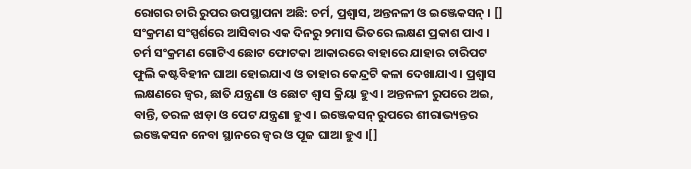ରୋଗର ଚାରି ରୁପର ଉପସ୍ଥାପନା ଅଛି: ଚର୍ମ, ପ୍ରଶ୍ୱାସ, ଅନ୍ତନଳୀ ଓ ଇଞ୍ଜେକସନ୍ । [] ସଂକ୍ରମଣ ସଂସ୍ପର୍ଶରେ ଆସିବାର ଏକ ଦିନରୁ ୨ମାସ ଭିତରେ ଲକ୍ଷଣ ପ୍ରକାଶ ପାଏ । ଚର୍ମ ସଂକ୍ରମଣ ଗୋଟିଏ ଛୋଟ ଫୋଟକା ଆକାରରେ ବାହାରେ ଯାହାର ଚାରିପଟ ଫୁଲି କଷ୍ଟବିହୀନ ଘାଆ ହୋଇଯାଏ ଓ ତାହାର କେନ୍ଦ୍ରଟି କଳା ଦେଖାଯାଏ । ପ୍ରଶ୍ୱାସ ଲକ୍ଷଣରେ ଜ୍ୱର, ଛାତି ଯନ୍ତ୍ରଣା ଓ ଛୋଟ ଶ୍ୱାସ କ୍ରିୟା ହୁଏ । ଅନ୍ତନଳୀ ରୁପରେ ଅଇ, ବାନ୍ତି, ତରଳ ଝାଡ଼ା ଓ ପେଟ ଯନ୍ତ୍ରଣା ହୁଏ । ଇଞ୍ଜେକସନ୍ ରୁପରେ ଶୀରାଭ୍ୟନ୍ତର ଇଞ୍ଜେକସନ ନେବା ସ୍ଥାନରେ ଜ୍ୱର ଓ ପୂଜ ଘାଆ ହୁଏ ।[]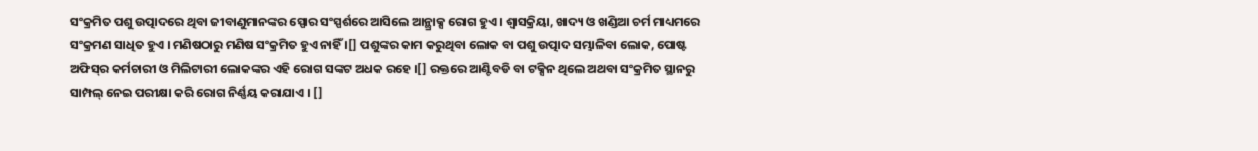ସଂକ୍ରମିତ ପଶୁ ଉତ୍ପାଦରେ ଥିବା ଜୀବାଣୁମାନଙ୍କର ସ୍ପୋର ସଂସ୍ପର୍ଶରେ ଆସିଲେ ଆନ୍ଥ୍ରାକ୍ସ ରୋଗ ହୁଏ । ଶ୍ୱାସକ୍ରିୟା, ଖାଦ୍ୟ ଓ ଖଣ୍ଡିଆ ଚର୍ମ ମାଧ୍ୟମରେ ସଂକ୍ରମଣ ସାଧିତ ହୁଏ । ମଣିଷଠାରୁ ମଣିଷ ସଂକ୍ରମିତ ହୁଏ ନାହିଁ ।[] ପଶୁଙ୍କର କାମ କରୁଥିବା ଲୋକ ବା ପଶୁ ଉତ୍ପାଦ ସମ୍ଭାଳିବା ଲୋକ, ପୋଷ୍ଟ ଅଫିସ୍‌ର କର୍ମଚାରୀ ଓ ମିଲିଟାରୀ ଲୋକଙ୍କର ଏହି ରୋଗ ସଙ୍କଟ ଅଧକ ରହେ ।[] ରକ୍ତରେ ଆଣ୍ଟିବଡି ବା ଟକ୍ସିନ ଥିଲେ ଅଥବା ସଂକ୍ରମିତ ସ୍ଥାନରୁ ସାମ୍ପଲ୍ ନେଇ ପରୀକ୍ଷା କରି ରୋଗ ନିର୍ଣ୍ଣୟ କରାଯାଏ । []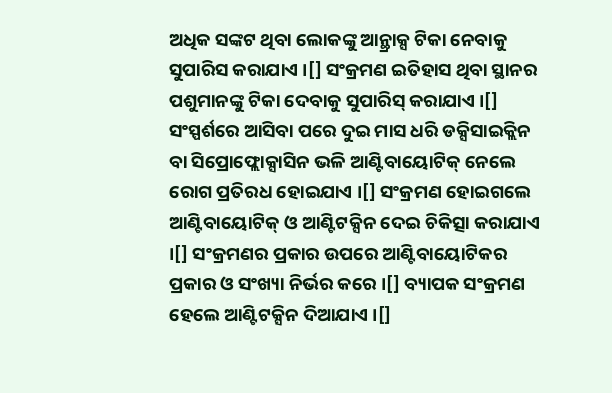ଅଧିକ ସଙ୍କଟ ଥିବା ଲୋକଙ୍କୁ ଆନ୍ଥ୍ରାକ୍ସ ଟିକା ନେବାକୁ ସୁପାରିସ କରାଯାଏ ।[] ସଂକ୍ରମଣ ଇତିହାସ ଥିବା ସ୍ଥାନର ପଶୁମାନଙ୍କୁ ଟିକା ଦେବାକୁ ସୁପାରିସ୍ କରାଯାଏ ।[] ସଂସ୍ପର୍ଶରେ ଆସିବା ପରେ ଦୁଇ ମାସ ଧରି ଡକ୍ସିସାଇକ୍ଲିନ ବା ସିପ୍ରୋଫ୍ଲୋକ୍ସାସିନ ଭଳି ଆଣ୍ଟିବାୟୋଟିକ୍ ନେଲେ ରୋଗ ପ୍ରତିରଧ ହୋଇଯାଏ ।[] ସଂକ୍ରମଣ ହୋଇଗଲେ ଆଣ୍ଟିବାୟୋଟିକ୍ ଓ ଆଣ୍ଟିଟକ୍ସିନ ଦେଇ ଚିକିତ୍ସା କରାଯାଏ ।[] ସଂକ୍ରମଣର ପ୍ରକାର ଉପରେ ଆଣ୍ଟିବାୟୋଟିକର ପ୍ରକାର ଓ ସଂଖ୍ୟା ନିର୍ଭର କରେ ।[] ବ୍ୟାପକ ସଂକ୍ରମଣ ହେଲେ ଆଣ୍ଟିଟକ୍ସିନ ଦିଆଯାଏ ।[]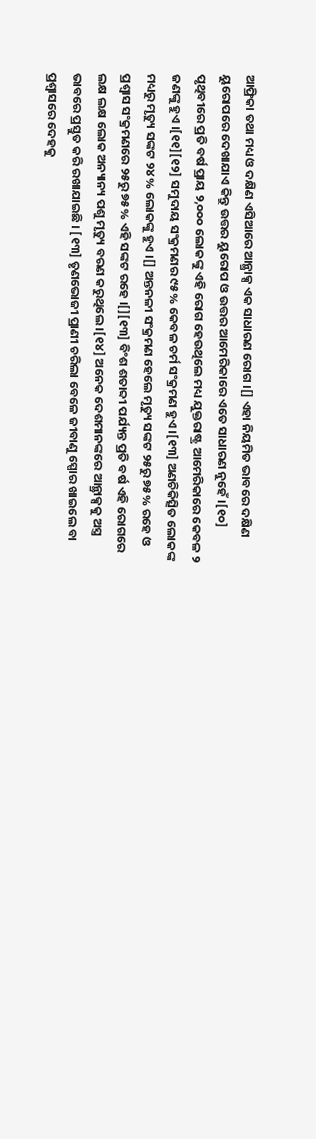ଆଫ୍ରିକା ତ‌ଥା ମଧ୍ୟ ଓ ଦକ୍ଷିଣ ଏସିଆରେ ଆନ୍ଥ୍ରାକ୍ସ ଏକ ସାଧାରଣ ରୋଗ ।[] ଏହା ନିୟମିତ ଭାବରେ ଦକ୍ଷିଣ ୟୁରୋପରେ ଦେଖାଯାଏ କିନ୍ତୁ ଉତ୍ତର ୟୁରୋପ ଓ ଉତ୍ତର ଆମେରିକାରେ ଏତେ ସାଧାରଣ ନୁହେଁ ।[୧୦] ପୃଥିବୀରେ ପ୍ରତି ବର୍ଷ ପ୍ରାୟ ୨,୦୦୦ ଲୋକଙ୍କୁ ଏହି ରୋଗ ହେଉଥିଲେ ମଧ୍ୟ ଯୁକ୍ତରାଷ୍ଟ୍ର ଆମେରିକାରେ କେବଳ ୨ ଜଣଙ୍କୁ ହୁଏ ।[୧୧][୧୨] ସମୁଦାୟ ସଂକ୍ରମଣର ୯୫% କେବଳ ଚର୍ମ ସଂକ୍ରମଣ ହୁଏ ।[୧୩] ଅଣଚିକିତ୍ସିତ ଲୋକଙ୍କ ମଧ୍ୟରୁ ମୃତ୍ୟୁ ସଙ୍କଟ ୨୪% ଲୋକଙ୍କୁ ହୁଏ ।[] ଅନ୍ତନଳୀ ସଂକ୍ରମଣ ହେଲେ ମୃତ୍ୟୁ ସଙ୍କଟ ୨୫ରୁ ୭୫% ରହେ ଓ ପ୍ରଶ୍ୱାସ ସଂକ୍ରମଣରେ ୨୫ରୁ ୭୫% ଏହି ସଙ୍କଟ ରହେ ।[][୧୩] ବିଂଶ ଶତାବ୍ଦୀ ପର୍ଯ୍ୟନ୍ତ ପ୍ରତି ବର୍ଷ ଏହି ରୋଗରେ ଲକ୍ଷ ଲକ୍ଷ ଲୋକ ଅନ୍ୟାନ୍ୟ ପଶୁ ମୃତ୍ୟୁ ବରଣ କରୁଥିଲେ ।[୧୪] ଅନେକ ଦେଶମାନଙ୍କରେ ଆନ୍ଥ୍ରାକ୍ସକୁ ଅସ୍ତ୍ର ଭାବରେ ପ୍ରସ୍ତୁତ କରି ରଖାଯାଇଛି । [୧୩] ତୃଣଭୋଜୀ ପ୍ରାଣୀ ଚରିଲା ବେଳେ ଜୀବାଣୁ ସ୍ପୋର ଖାଇଲେ ବା ପ୍ରଶ୍ୱାସରେ ଦେହକୁ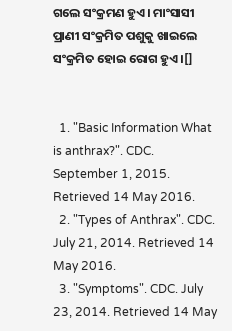ଗଲେ ସଂକ୍ରମଣ ହୁଏ । ମାଂସାସୀ ପ୍ରାଣୀ ସଂକ୍ରମିତ ପଶୁକୁ ଖାଇଲେ ସଂକ୍ରମିତ ହୋଇ ରୋଗ ହୁଏ ।[]


  1. "Basic Information What is anthrax?". CDC. September 1, 2015. Retrieved 14 May 2016.
  2. "Types of Anthrax". CDC. July 21, 2014. Retrieved 14 May 2016.
  3. "Symptoms". CDC. July 23, 2014. Retrieved 14 May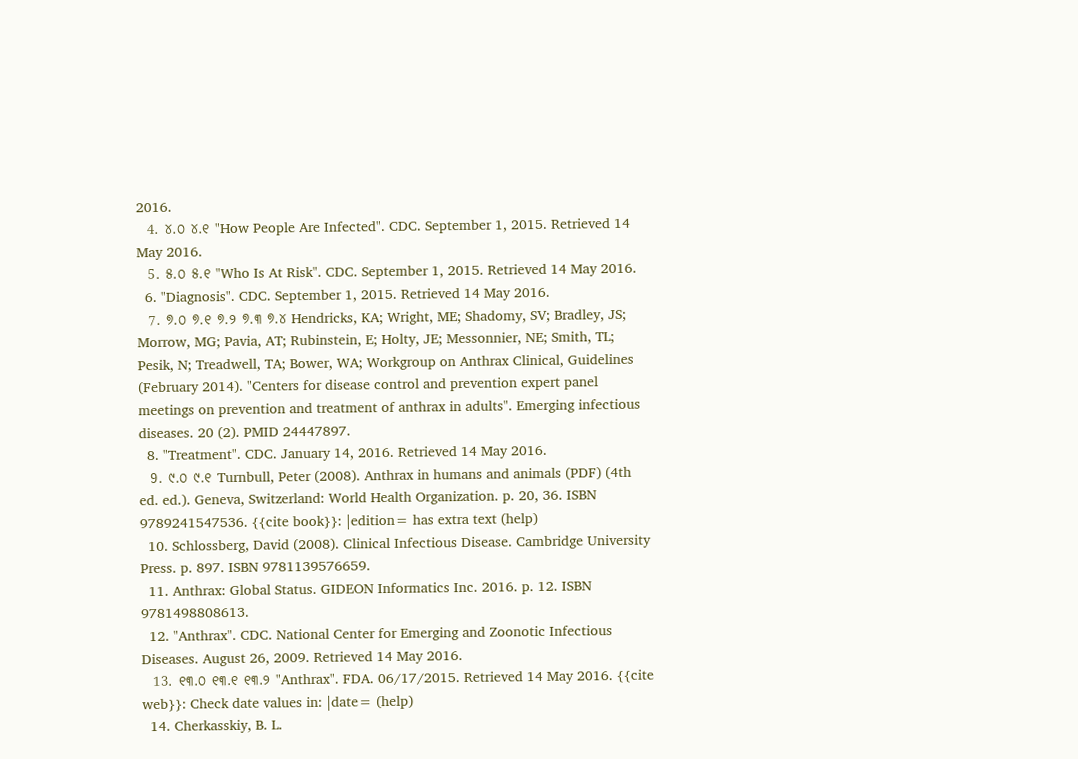2016.
  4. ୪.୦ ୪.୧ "How People Are Infected". CDC. September 1, 2015. Retrieved 14 May 2016.
  5. ୫.୦ ୫.୧ "Who Is At Risk". CDC. September 1, 2015. Retrieved 14 May 2016.
  6. "Diagnosis". CDC. September 1, 2015. Retrieved 14 May 2016.
  7. ୭.୦ ୭.୧ ୭.୨ ୭.୩ ୭.୪ Hendricks, KA; Wright, ME; Shadomy, SV; Bradley, JS; Morrow, MG; Pavia, AT; Rubinstein, E; Holty, JE; Messonnier, NE; Smith, TL; Pesik, N; Treadwell, TA; Bower, WA; Workgroup on Anthrax Clinical, Guidelines (February 2014). "Centers for disease control and prevention expert panel meetings on prevention and treatment of anthrax in adults". Emerging infectious diseases. 20 (2). PMID 24447897.
  8. "Treatment". CDC. January 14, 2016. Retrieved 14 May 2016.
  9. ୯.୦ ୯.୧ Turnbull, Peter (2008). Anthrax in humans and animals (PDF) (4th ed. ed.). Geneva, Switzerland: World Health Organization. p. 20, 36. ISBN 9789241547536. {{cite book}}: |edition= has extra text (help)
  10. Schlossberg, David (2008). Clinical Infectious Disease. Cambridge University Press. p. 897. ISBN 9781139576659.
  11. Anthrax: Global Status. GIDEON Informatics Inc. 2016. p. 12. ISBN 9781498808613.
  12. "Anthrax". CDC. National Center for Emerging and Zoonotic Infectious Diseases. August 26, 2009. Retrieved 14 May 2016.
  13. ୧୩.୦ ୧୩.୧ ୧୩.୨ "Anthrax". FDA. 06/17/2015. Retrieved 14 May 2016. {{cite web}}: Check date values in: |date= (help)
  14. Cherkasskiy, B. L.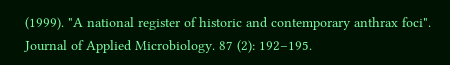(1999). "A national register of historic and contemporary anthrax foci". Journal of Applied Microbiology. 87 (2): 192–195.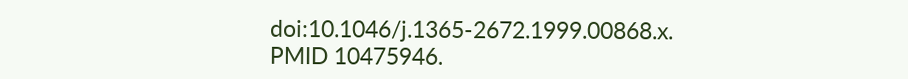doi:10.1046/j.1365-2672.1999.00868.x. PMID 10475946.